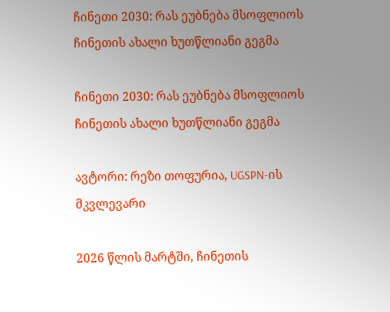ჩინეთი 2030: რას ეუბნება მსოფლიოს ჩინეთის ახალი ხუთწლიანი გეგმა

ჩინეთი 2030: რას ეუბნება მსოფლიოს ჩინეთის ახალი ხუთწლიანი გეგმა

ავტორი: რეზი თოფურია, UGSPN-ის მკვლევარი

2026 წლის მარტში, ჩინეთის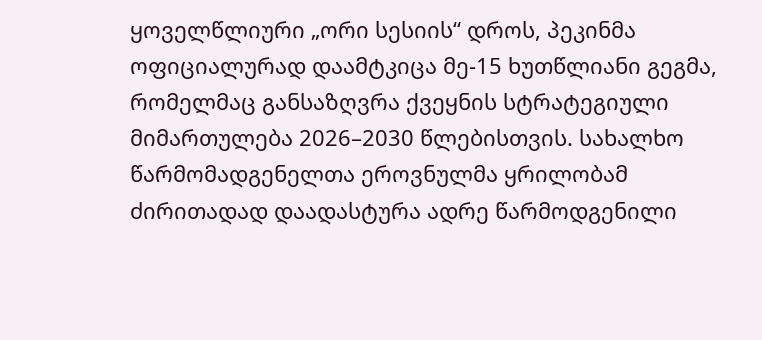ყოველწლიური „ორი სესიის“ დროს, პეკინმა ოფიციალურად დაამტკიცა მე-15 ხუთწლიანი გეგმა, რომელმაც განსაზღვრა ქვეყნის სტრატეგიული მიმართულება 2026–2030 წლებისთვის. სახალხო წარმომადგენელთა ეროვნულმა ყრილობამ ძირითადად დაადასტურა ადრე წარმოდგენილი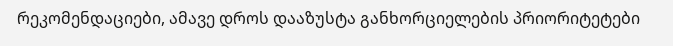რეკომენდაციები, ამავე დროს დააზუსტა განხორციელების პრიორიტეტები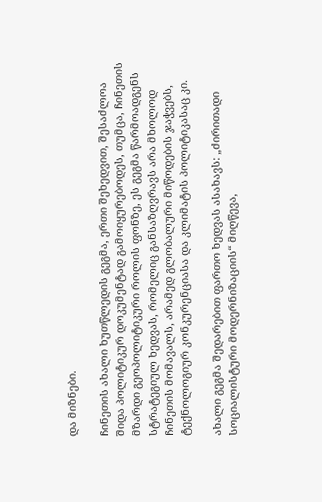და მიზნები.

ჩინეთის ახალი ხუთწლედის გეგმა, ერთი შეხედვით, შესაძლოა შიდა პოლიტიკურ დოკუმენტად გამოიყურებოდეს, თუმცა, ჩინეთის მზარდი გეოპოლიტიკური როლის ფონზე, ეს გეგმა წარმოადგენს სტრატეგიულ ხედვას, რომელიც განსაზღვრავს არა მხოლოდ ჩინეთის მომავალს, არამედ გლობალური მიწოდების ჯაჭვებს, ტექნოლოგიურ კონკურენციასა და კლიმატის პოლიტიკასაც კი.

ახალი გეგმა შედარებით ფართო ხედვას ასახავს: „ძირითადი სოციალისტური მოდერნიზაციის“ მიღწევა,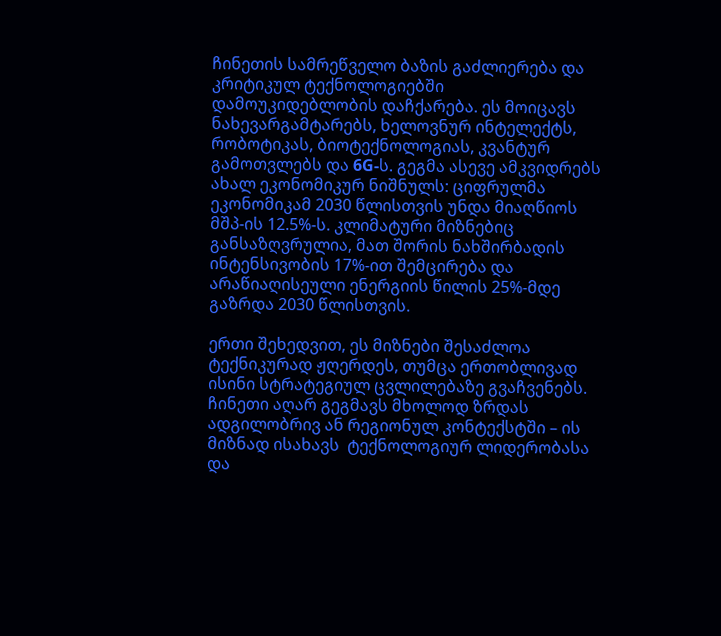ჩინეთის სამრეწველო ბაზის გაძლიერება და კრიტიკულ ტექნოლოგიებში დამოუკიდებლობის დაჩქარება. ეს მოიცავს ნახევარგამტარებს, ხელოვნურ ინტელექტს, რობოტიკას, ბიოტექნოლოგიას, კვანტურ გამოთვლებს და 6G-ს. გეგმა ასევე ამკვიდრებს ახალ ეკონომიკურ ნიშნულს: ციფრულმა ეკონომიკამ 2030 წლისთვის უნდა მიაღწიოს მშპ-ის 12.5%-ს. კლიმატური მიზნებიც განსაზღვრულია, მათ შორის ნახშირბადის ინტენსივობის 17%-ით შემცირება და არაწიაღისეული ენერგიის წილის 25%-მდე გაზრდა 2030 წლისთვის.

ერთი შეხედვით, ეს მიზნები შესაძლოა ტექნიკურად ჟღერდეს, თუმცა ერთობლივად ისინი სტრატეგიულ ცვლილებაზე გვაჩვენებს. ჩინეთი აღარ გეგმავს მხოლოდ ზრდას ადგილობრივ ან რეგიონულ კონტექსტში – ის მიზნად ისახავს  ტექნოლოგიურ ლიდერობასა და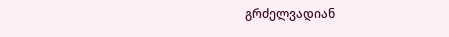გრძელვადიან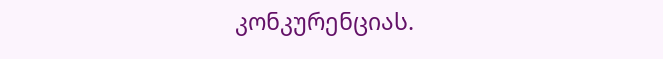კონკურენციას.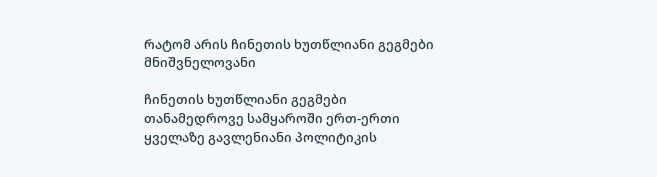რატომ არის ჩინეთის ხუთწლიანი გეგმები მნიშვნელოვანი

ჩინეთის ხუთწლიანი გეგმები თანამედროვე სამყაროში ერთ-ერთი ყველაზე გავლენიანი პოლიტიკის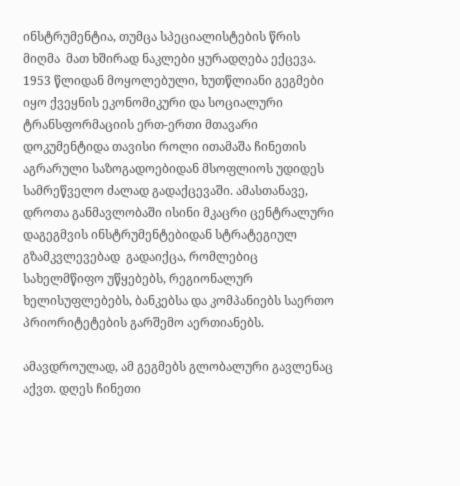ინსტრუმენტია, თუმცა სპეციალისტების წრის მიღმა  მათ ხშირად ნაკლები ყურადღება ექცევა. 1953 წლიდან მოყოლებული, ხუთწლიანი გეგმები იყო ქვეყნის ეკონომიკური და სოციალური ტრანსფორმაციის ერთ-ერთი მთავარი დოკუმენტიდა თავისი როლი ითამაშა ჩინეთის აგრარული საზოგადოებიდან მსოფლიოს უდიდეს სამრეწველო ძალად გადაქცევაში. ამასთანავე, დროთა განმავლობაში ისინი მკაცრი ცენტრალური დაგეგმვის ინსტრუმენტებიდან სტრატეგიულ გზამკვლევებად  გადაიქცა, რომლებიც სახელმწიფო უწყებებს, რეგიონალურ ხელისუფლებებს, ბანკებსა და კომპანიებს საერთო პრიორიტეტების გარშემო აერთიანებს.

ამავდროულად, ამ გეგმებს გლობალური გავლენაც აქვთ. დღეს ჩინეთი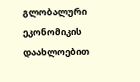გლობალური ეკონომიკის დაახლოებით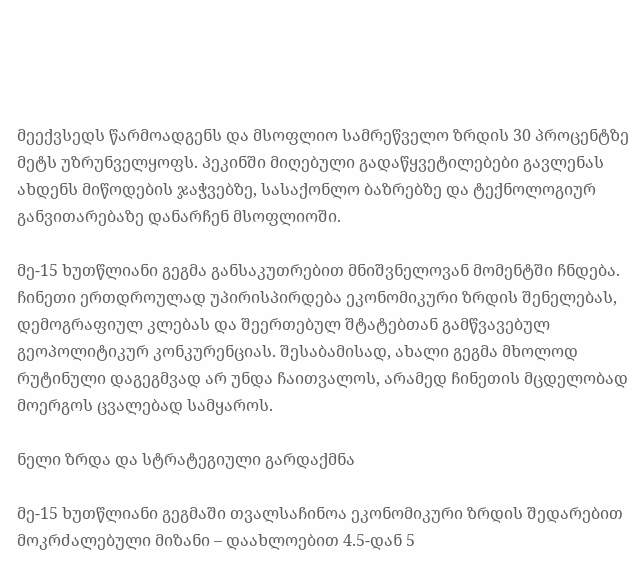მეექვსედს წარმოადგენს და მსოფლიო სამრეწველო ზრდის 30 პროცენტზე მეტს უზრუნველყოფს. პეკინში მიღებული გადაწყვეტილებები გავლენას ახდენს მიწოდების ჯაჭვებზე, სასაქონლო ბაზრებზე და ტექნოლოგიურ განვითარებაზე დანარჩენ მსოფლიოში.

მე-15 ხუთწლიანი გეგმა განსაკუთრებით მნიშვნელოვან მომენტში ჩნდება. ჩინეთი ერთდროულად უპირისპირდება ეკონომიკური ზრდის შენელებას, დემოგრაფიულ კლებას და შეერთებულ შტატებთან გამწვავებულ გეოპოლიტიკურ კონკურენციას. შესაბამისად, ახალი გეგმა მხოლოდ რუტინული დაგეგმვად არ უნდა ჩაითვალოს, არამედ ჩინეთის მცდელობად  მოერგოს ცვალებად სამყაროს.

ნელი ზრდა და სტრატეგიული გარდაქმნა

მე-15 ხუთწლიანი გეგმაში თვალსაჩინოა ეკონომიკური ზრდის შედარებით მოკრძალებული მიზანი – დაახლოებით 4.5-დან 5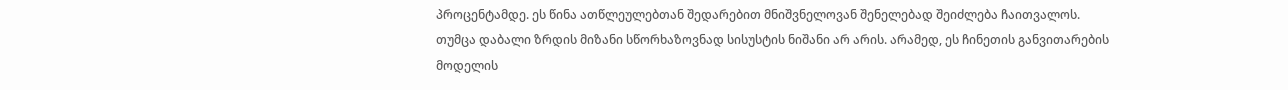პროცენტამდე. ეს წინა ათწლეულებთან შედარებით მნიშვნელოვან შენელებად შეიძლება ჩაითვალოს. თუმცა დაბალი ზრდის მიზანი სწორხაზოვნად სისუსტის ნიშანი არ არის. არამედ, ეს ჩინეთის განვითარების მოდელის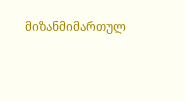მიზანმიმართულ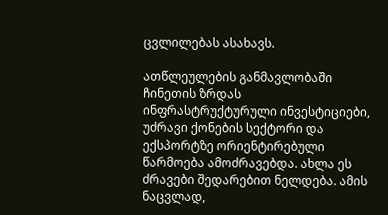ცვლილებას ასახავს.

ათწლეულების განმავლობაში ჩინეთის ზრდას ინფრასტრუქტურული ინვესტიციები, უძრავი ქონების სექტორი და ექსპორტზე ორიენტირებული წარმოება ამოძრავებდა. ახლა ეს ძრავები შედარებით ნელდება. ამის ნაცვლად,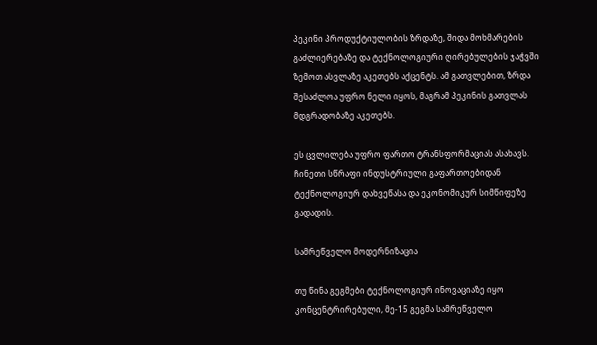პეკინი პროდუქტიულობის ზრდაზე, შიდა მოხმარების გაძლიერებაზე და ტექნოლოგიური ღირებულების ჯაჭვში ზემოთ ასვლაზე აკეთებს აქცენტს. ამ გათვლებით, ზრდა შესაძლოა უფრო ნელი იყოს, მაგრამ პეკინის გათვლას მდგრადობაზე აკეთებს.

ეს ცვლილება უფრო ფართო ტრანსფორმაციას ასახავს. ჩინეთი სწრაფი ინდუსტრიული გაფართოებიდან ტექნოლოგიურ დახვეწასა და ეკონომიკურ სიმწიფეზე გადადის.

სამრეწველო მოდერნიზაცია

თუ წინა გეგმები ტექნოლოგიურ ინოვაციაზე იყო კონცენტრირებული, მე-15 გეგმა სამრეწველო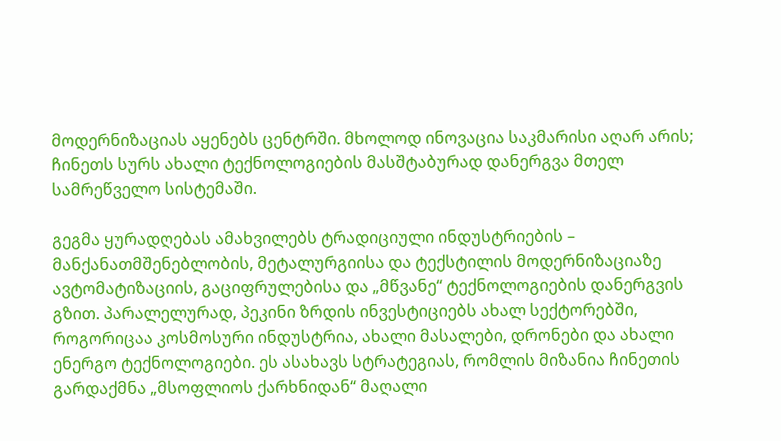მოდერნიზაციას აყენებს ცენტრში. მხოლოდ ინოვაცია საკმარისი აღარ არის; ჩინეთს სურს ახალი ტექნოლოგიების მასშტაბურად დანერგვა მთელ სამრეწველო სისტემაში.

გეგმა ყურადღებას ამახვილებს ტრადიციული ინდუსტრიების – მანქანათმშენებლობის, მეტალურგიისა და ტექსტილის მოდერნიზაციაზე ავტომატიზაციის, გაციფრულებისა და „მწვანე“ ტექნოლოგიების დანერგვის გზით. პარალელურად, პეკინი ზრდის ინვესტიციებს ახალ სექტორებში, როგორიცაა კოსმოსური ინდუსტრია, ახალი მასალები, დრონები და ახალი ენერგო ტექნოლოგიები. ეს ასახავს სტრატეგიას, რომლის მიზანია ჩინეთის გარდაქმნა „მსოფლიოს ქარხნიდან“ მაღალი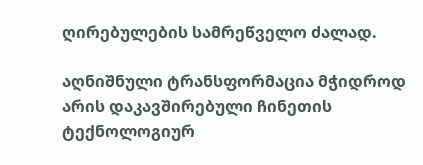ღირებულების სამრეწველო ძალად.

აღნიშნული ტრანსფორმაცია მჭიდროდ არის დაკავშირებული ჩინეთის ტექნოლოგიურ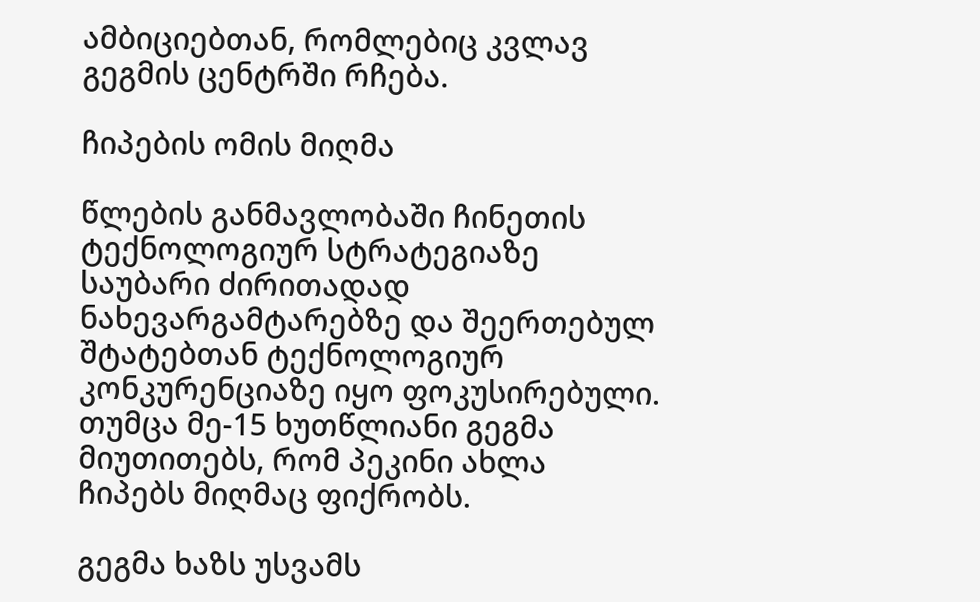ამბიციებთან, რომლებიც კვლავ გეგმის ცენტრში რჩება.

ჩიპების ომის მიღმა

წლების განმავლობაში ჩინეთის ტექნოლოგიურ სტრატეგიაზე საუბარი ძირითადად ნახევარგამტარებზე და შეერთებულ შტატებთან ტექნოლოგიურ კონკურენციაზე იყო ფოკუსირებული. თუმცა მე-15 ხუთწლიანი გეგმა მიუთითებს, რომ პეკინი ახლა ჩიპებს მიღმაც ფიქრობს.

გეგმა ხაზს უსვამს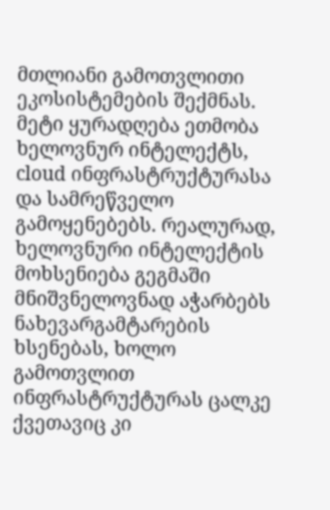მთლიანი გამოთვლითი ეკოსისტემების შექმნას. მეტი ყურადღება ეთმობა ხელოვნურ ინტელექტს, cloud ინფრასტრუქტურასა და სამრეწველო გამოყენებებს. რეალურად, ხელოვნური ინტელექტის მოხსენიება გეგმაში მნიშვნელოვნად აჭარბებს ნახევარგამტარების ხსენებას, ხოლო გამოთვლით ინფრასტრუქტურას ცალკე ქვეთავიც კი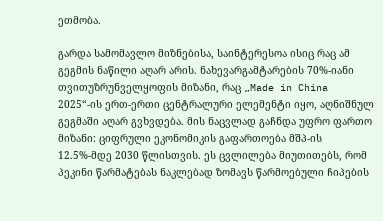ეთმობა.

გარდა სამომავლო მიზნებისა, საინტერესოა ისიც რაც ამ გეგმის ნაწილი აღარ არის. ნახევარგამტარების 70%-იანი თვითუზრუნველყოფის მიზანი, რაც „Made in China 2025“-ის ერთ-ერთი ცენტრალური ელემენტი იყო, აღნიშნულ გეგმაში აღარ გვხვდება. მის ნაცვლად გაჩნდა უფრო ფართო მიზანი: ციფრული ეკონომიკის გაფართოება მშპ-ის 12.5%-მდე 2030 წლისთვის. ეს ცვლილება მიუთითებს, რომ პეკინი წარმატებას ნაკლებად ზომავს წარმოებული ჩიპების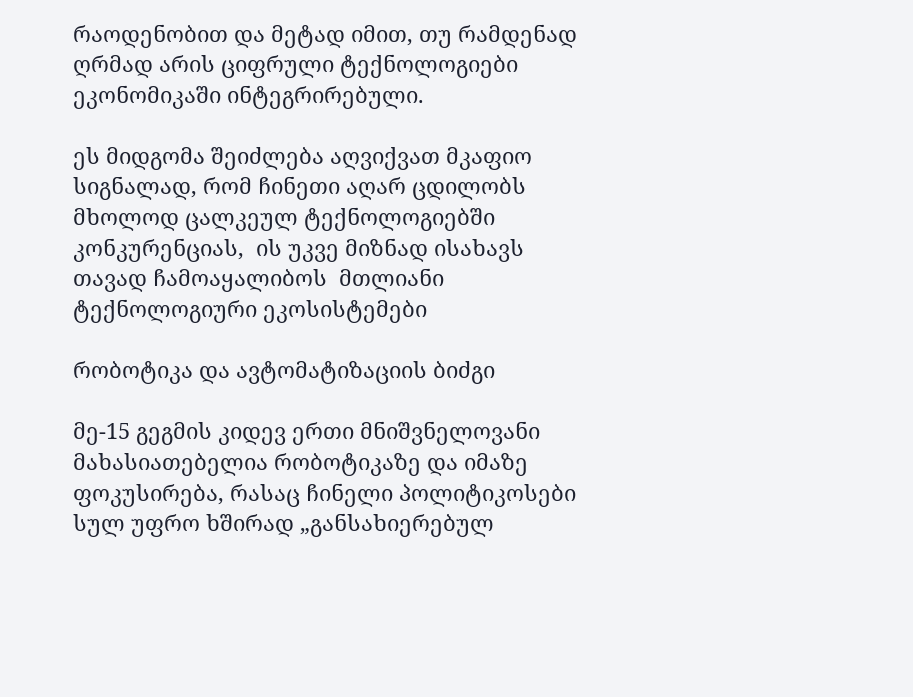რაოდენობით და მეტად იმით, თუ რამდენად ღრმად არის ციფრული ტექნოლოგიები ეკონომიკაში ინტეგრირებული.

ეს მიდგომა შეიძლება აღვიქვათ მკაფიო სიგნალად, რომ ჩინეთი აღარ ცდილობს მხოლოდ ცალკეულ ტექნოლოგიებში კონკურენციას,  ის უკვე მიზნად ისახავს თავად ჩამოაყალიბოს  მთლიანი ტექნოლოგიური ეკოსისტემები

რობოტიკა და ავტომატიზაციის ბიძგი

მე-15 გეგმის კიდევ ერთი მნიშვნელოვანი მახასიათებელია რობოტიკაზე და იმაზე ფოკუსირება, რასაც ჩინელი პოლიტიკოსები სულ უფრო ხშირად „განსახიერებულ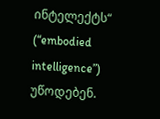ინტელექტს“ (“embodied intelligence”) უწოდებენ.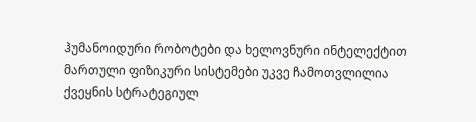ჰუმანოიდური რობოტები და ხელოვნური ინტელექტით მართული ფიზიკური სისტემები უკვე ჩამოთვლილია ქვეყნის სტრატეგიულ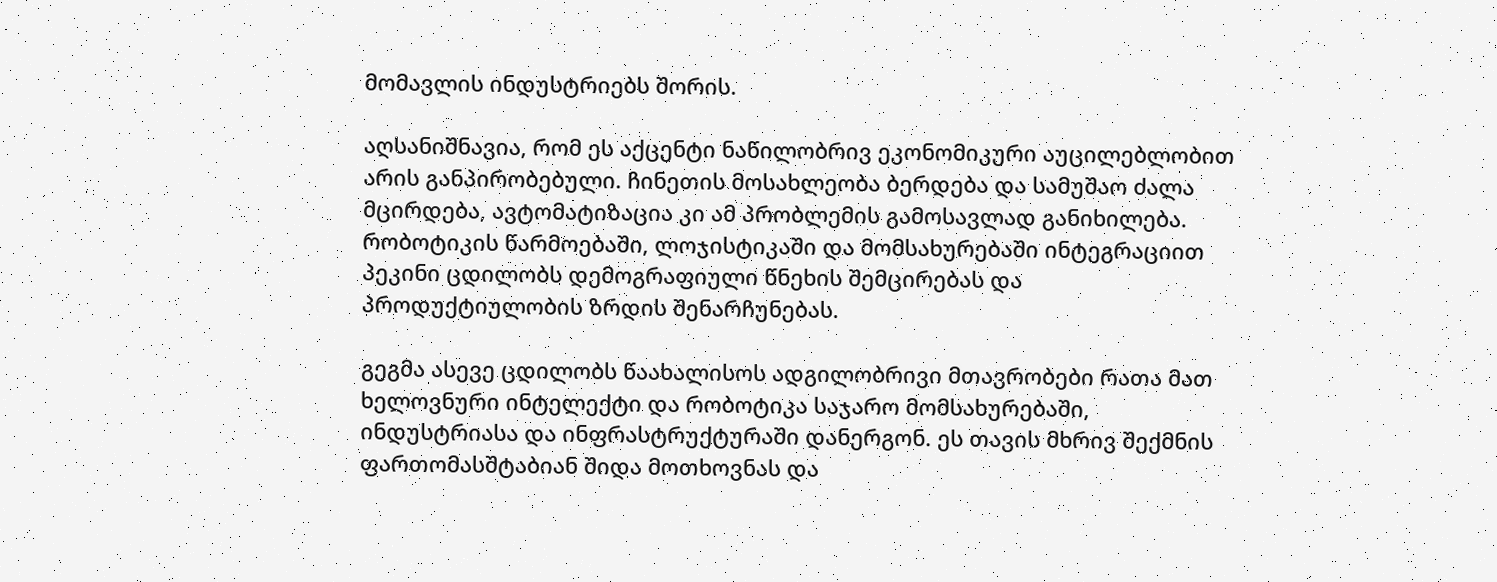მომავლის ინდუსტრიებს შორის.

აღსანიშნავია, რომ ეს აქცენტი ნაწილობრივ ეკონომიკური აუცილებლობით არის განპირობებული. ჩინეთის მოსახლეობა ბერდება და სამუშაო ძალა მცირდება, ავტომატიზაცია კი ამ პრობლემის გამოსავლად განიხილება. რობოტიკის წარმოებაში, ლოჯისტიკაში და მომსახურებაში ინტეგრაციით პეკინი ცდილობს დემოგრაფიული წნეხის შემცირებას და პროდუქტიულობის ზრდის შენარჩუნებას.

გეგმა ასევე ცდილობს წაახალისოს ადგილობრივი მთავრობები რათა მათ  ხელოვნური ინტელექტი და რობოტიკა საჯარო მომსახურებაში, ინდუსტრიასა და ინფრასტრუქტურაში დანერგონ. ეს თავის მხრივ შექმნის ფართომასშტაბიან შიდა მოთხოვნას და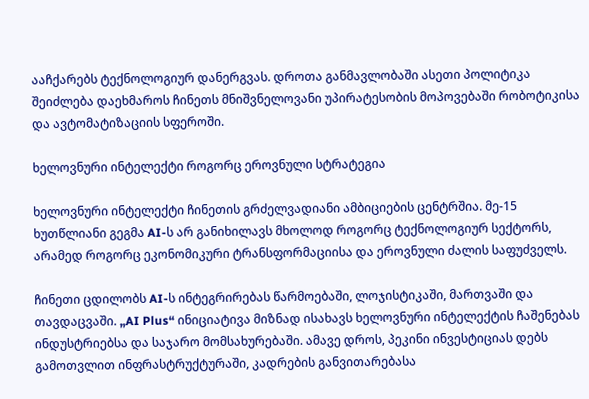ააჩქარებს ტექნოლოგიურ დანერგვას. დროთა განმავლობაში ასეთი პოლიტიკა შეიძლება დაეხმაროს ჩინეთს მნიშვნელოვანი უპირატესობის მოპოვებაში რობოტიკისა და ავტომატიზაციის სფეროში.

ხელოვნური ინტელექტი როგორც ეროვნული სტრატეგია

ხელოვნური ინტელექტი ჩინეთის გრძელვადიანი ამბიციების ცენტრშია. მე-15 ხუთწლიანი გეგმა AI-ს არ განიხილავს მხოლოდ როგორც ტექნოლოგიურ სექტორს, არამედ როგორც ეკონომიკური ტრანსფორმაციისა და ეროვნული ძალის საფუძველს.

ჩინეთი ცდილობს AI-ს ინტეგრირებას წარმოებაში, ლოჯისტიკაში, მართვაში და თავდაცვაში. „AI Plus“ ინიციატივა მიზნად ისახავს ხელოვნური ინტელექტის ჩაშენებას ინდუსტრიებსა და საჯარო მომსახურებაში. ამავე დროს, პეკინი ინვესტიციას დებს გამოთვლით ინფრასტრუქტურაში, კადრების განვითარებასა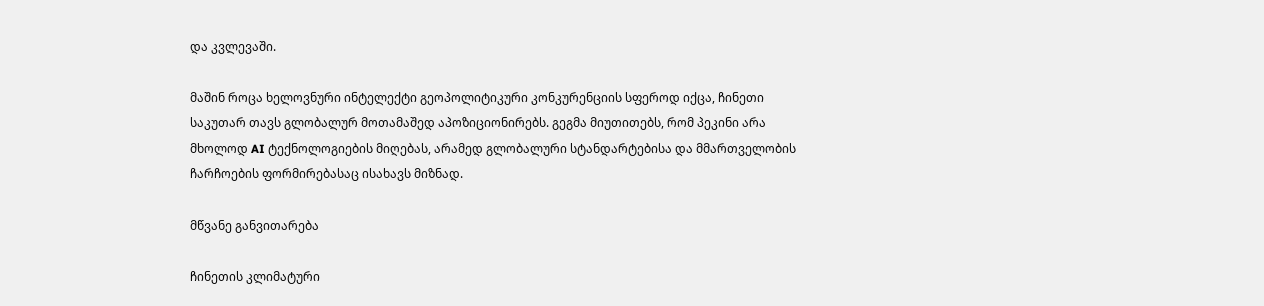და კვლევაში.

მაშინ როცა ხელოვნური ინტელექტი გეოპოლიტიკური კონკურენციის სფეროდ იქცა, ჩინეთი საკუთარ თავს გლობალურ მოთამაშედ აპოზიციონირებს. გეგმა მიუთითებს, რომ პეკინი არა მხოლოდ AI ტექნოლოგიების მიღებას, არამედ გლობალური სტანდარტებისა და მმართველობის ჩარჩოების ფორმირებასაც ისახავს მიზნად.

მწვანე განვითარება

ჩინეთის კლიმატური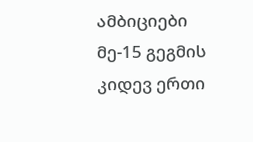ამბიციები მე-15 გეგმის კიდევ ერთი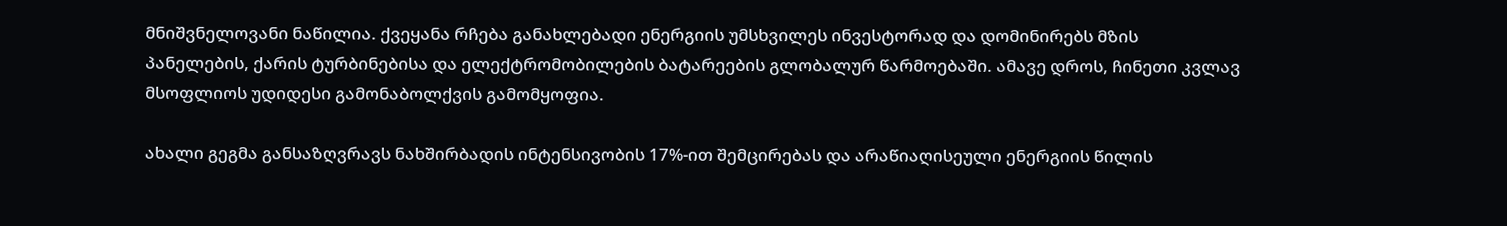მნიშვნელოვანი ნაწილია. ქვეყანა რჩება განახლებადი ენერგიის უმსხვილეს ინვესტორად და დომინირებს მზის პანელების, ქარის ტურბინებისა და ელექტრომობილების ბატარეების გლობალურ წარმოებაში. ამავე დროს, ჩინეთი კვლავ მსოფლიოს უდიდესი გამონაბოლქვის გამომყოფია.

ახალი გეგმა განსაზღვრავს ნახშირბადის ინტენსივობის 17%-ით შემცირებას და არაწიაღისეული ენერგიის წილის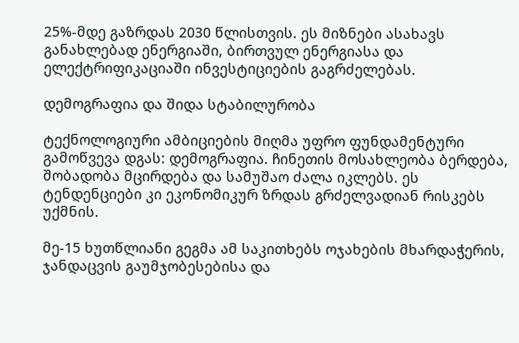25%-მდე გაზრდას 2030 წლისთვის. ეს მიზნები ასახავს განახლებად ენერგიაში, ბირთვულ ენერგიასა და ელექტრიფიკაციაში ინვესტიციების გაგრძელებას.

დემოგრაფია და შიდა სტაბილურობა

ტექნოლოგიური ამბიციების მიღმა უფრო ფუნდამენტური გამოწვევა დგას: დემოგრაფია. ჩინეთის მოსახლეობა ბერდება, შობადობა მცირდება და სამუშაო ძალა იკლებს. ეს ტენდენციები კი ეკონომიკურ ზრდას გრძელვადიან რისკებს უქმნის.

მე-15 ხუთწლიანი გეგმა ამ საკითხებს ოჯახების მხარდაჭერის, ჯანდაცვის გაუმჯობესებისა და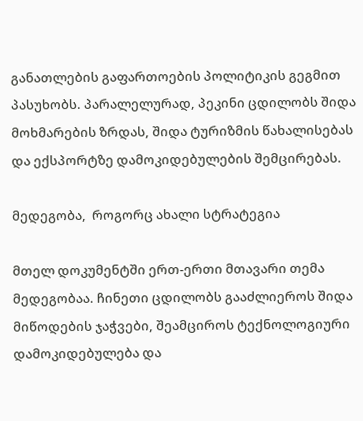განათლების გაფართოების პოლიტიკის გეგმით პასუხობს. პარალელურად, პეკინი ცდილობს შიდა მოხმარების ზრდას, შიდა ტურიზმის წახალისებას და ექსპორტზე დამოკიდებულების შემცირებას.

მედეგობა,  როგორც ახალი სტრატეგია

მთელ დოკუმენტში ერთ-ერთი მთავარი თემა მედეგობაა. ჩინეთი ცდილობს გააძლიეროს შიდა მიწოდების ჯაჭვები, შეამციროს ტექნოლოგიური დამოკიდებულება და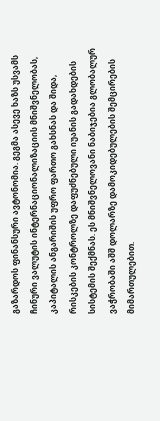გაზარდოს ფინანსური ავტონომია. გეგმა ასევე ხაზს უსვამს ჩინური ვალუტის ინტერნაციონალიზაციის მნიშვნელობას, კაპიტალის ანგარიშის უფრო ფართო გახსნას და შიდა, რისკების კონტროლზე დაფუძნებული იუანის გადახდების სისტემის შექმნას. ეს მნიშვნელოვანი ნაბიჯებია გლობალურ ვაჭრობაში აშშ დოლარზე დამოკიდებულების შემცირების მიმართულებით.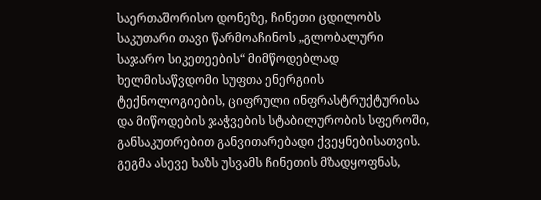საერთაშორისო დონეზე, ჩინეთი ცდილობს საკუთარი თავი წარმოაჩინოს „გლობალური საჯარო სიკეთეების“ მიმწოდებლად ხელმისაწვდომი სუფთა ენერგიის ტექნოლოგიების, ციფრული ინფრასტრუქტურისა და მიწოდების ჯაჭვების სტაბილურობის სფეროში, განსაკუთრებით განვითარებადი ქვეყნებისათვის. გეგმა ასევე ხაზს უსვამს ჩინეთის მზადყოფნას,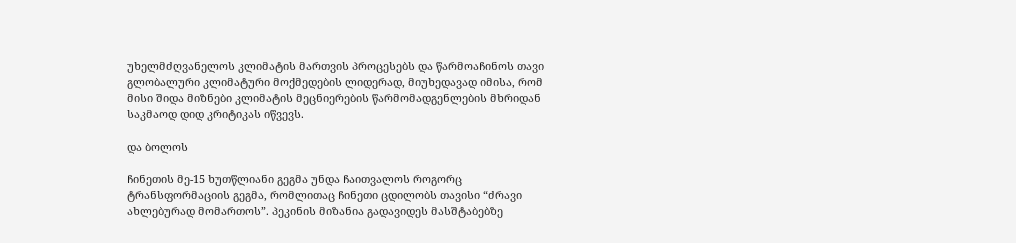უხელმძღვანელოს კლიმატის მართვის პროცესებს და წარმოაჩინოს თავი გლობალური კლიმატური მოქმედების ლიდერად, მიუხედავად იმისა, რომ მისი შიდა მიზნები კლიმატის მეცნიერების წარმომადგენლების მხრიდან საკმაოდ დიდ კრიტიკას იწვევს.

და ბოლოს

ჩინეთის მე-15 ხუთწლიანი გეგმა უნდა ჩაითვალოს როგორც ტრანსფორმაციის გეგმა, რომლითაც ჩინეთი ცდილობს თავისი “ძრავი ახლებურად მომართოს”. პეკინის მიზანია გადავიდეს მასშტაბებზე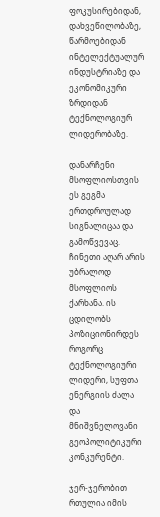ფოკუსირებიდან, დახვეწილობაზე, წარმოებიდან ინტელექტუალურ ინდუსტრიაზე და ეკონომიკური ზრდიდან ტექნოლოგიურ ლიდერობაზე.

დანარჩენი მსოფლიოსთვის ეს გეგმა ერთდროულად სიგნალიცაა და გამოწვევაც. ჩინეთი აღარ არის უბრალოდ მსოფლიოს ქარხანა. ის ცდილობს პოზიციონირდეს როგორც ტექნოლოგიური ლიდერი, სუფთა ენერგიის ძალა და მნიშვნელოვანი გეოპოლიტიკური კონკურენტი.

ჯერ-ჯერობით რთულია იმის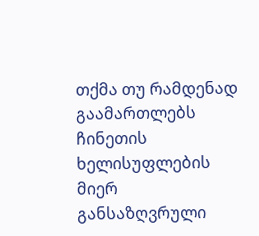თქმა თუ რამდენად გაამართლებს ჩინეთის ხელისუფლების მიერ განსაზღვრული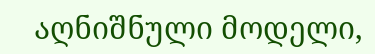აღნიშნული მოდელი,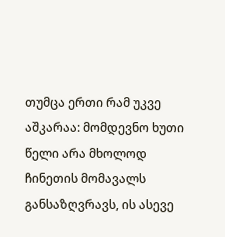თუმცა ერთი რამ უკვე აშკარაა: მომდევნო ხუთი წელი არა მხოლოდ ჩინეთის მომავალს განსაზღვრავს, ის ასევე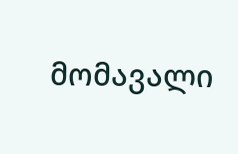მომავალი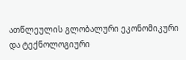ათწლეულის გლობალური ეკონომიკური და ტექნოლოგიური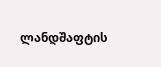ლანდშაფტის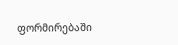ფორმირებაში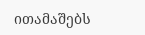ითამაშებს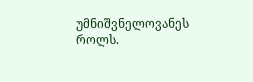უმნიშვნელოვანეს როლს.